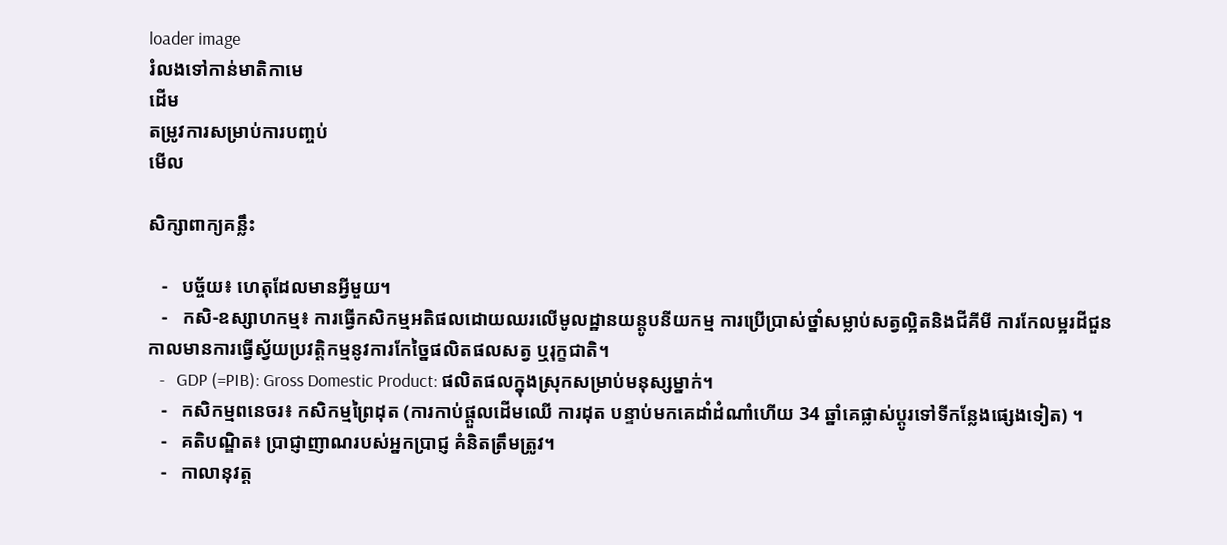loader image
រំលងទៅកាន់មាតិកាមេ
ដើម
តម្រូវការសម្រាប់ការបញ្ចប់
មើល

សិក្សាពាក្យគន្លឹះ

   -   បច្ច័យ៖ ហេតុដែលមានអ្វីមួយ។
   -   កសិ-ឧស្សាហកម្ម៖ ការធ្វើកសិកម្មអតិផលដោយឈរលើមូលដ្ឋានយន្តូបនីយកម្ម ការប្រើប្រាស់ថ្នាំសម្លាប់សត្វល្អិតនិងជីគីមី ការកែលម្អរដីជួនកាលមានការធ្វើស្វ័យប្រវត្តិកម្មនូវការកែច្នៃផលិតផលសត្វ ឬរុក្ខជាតិ។
   -   GDP (=PIB): Gross Domestic Product: ផលិតផលក្នុងស្រុកសម្រាប់មនុស្សម្នាក់។
   -   កសិកម្មពនេចរ៖ កសិកម្មព្រៃដុត (ការកាប់ផ្តួលដើមឈើ ការដុត បន្ទាប់មកគេដាំដំណាំហើយ 34 ឆ្នាំគេផ្លាស់ប្តូរទៅទីកន្លែងផ្សេងទៀត) ។
   -   គតិបណ្ឌិត៖ ប្រាជ្ញាញាណរបស់អ្នកប្រាជ្ញ គំនិតត្រឹមត្រូវ។
   -   កាលានុវត្ត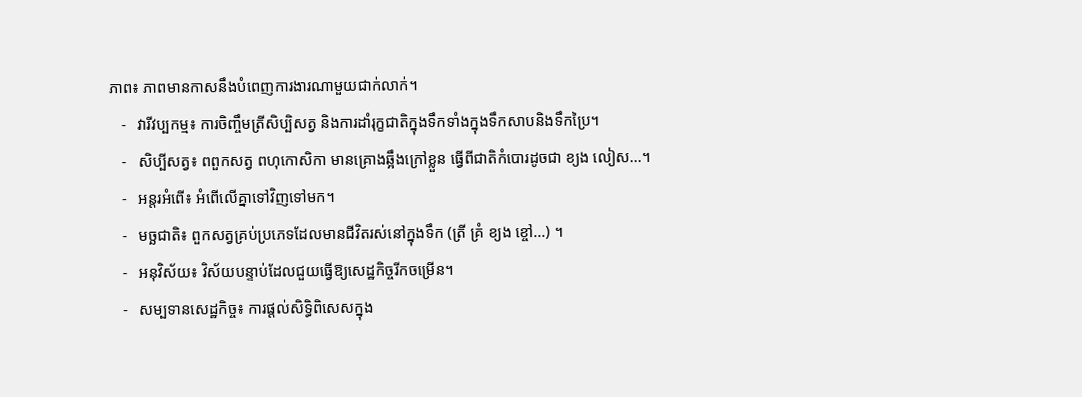ភាព៖ ភាពមានកាសនឹងបំពេញការងារណាមួយជាក់លាក់។
   -   វារីវប្បកម្ម៖ ការចិញ្ចឹមត្រីសិប្បិសត្វ និងការដាំរុក្ខជាតិក្នុងទឹកទាំងក្នុងទឹកសាបនិងទឹកប្រៃ។
   -   សិប្បីសត្វ៖ ពពួកសត្វ ពហុកោសិកា មានគ្រោងឆ្អឹងក្រៅខ្លួន ធ្វើពីជាតិកំបោរដូចជា ខ្យង លៀស...។
   -   អន្តរអំពើ៖ អំពើលើគ្នាទៅវិញទៅមក។
   -   មច្ឆជាតិ៖ ពួកសត្វគ្រប់ប្រភេទដែលមានជីវិតរស់នៅក្នុងទឹក (ត្រី គ្រំ ខ្យង ខ្ចៅ...) ។
   -   អនុវិស័យ៖ វិស័យបន្ទាប់ដែលជួយធ្វើឱ្យសេដ្ឋកិច្ចរីកចម្រើន។
   -   សម្បទានសេដ្ឋកិច្ច៖ ការផ្តល់សិទ្ធិពិសេសក្នុង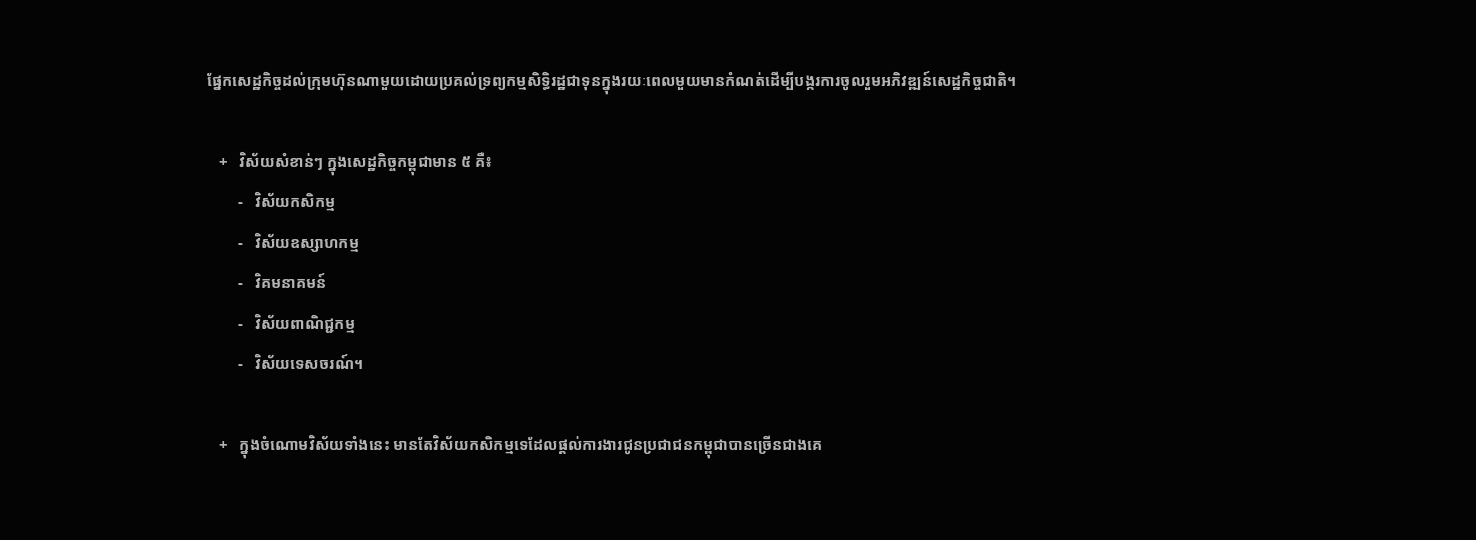ផ្នែកសេដ្ឋកិច្ចដល់ក្រុមហ៊ុនណាមួយដោយប្រគល់ទ្រព្យកម្មសិទ្ធិរដ្ឋជាទុនក្នុងរយៈពេលមួយមានកំណត់ដើម្បីបង្ករការចូលរួមអភិវឌ្ឍន៍សេដ្ឋកិច្ចជាតិ។

   +   វិស័យសំខាន់ៗ ក្នុងសេដ្ឋកិច្ចកម្ពុជាមាន ៥ គឺ៖
        -   វិស័យកសិកម្ម
        -   វិស័យឧស្សាហកម្ម
        -   វិគមនាគមន៍
        -   វិស័យពាណិជ្ជកម្ម
        -   វិស័យទេសចរណ៍។

   +   ក្នុងចំណោមវិស័យទាំងនេះ មានតែវិស័យកសិកម្មទេដែលផ្តល់ការងារជូនប្រជាជនកម្ពុជាបានច្រើនជាងគេ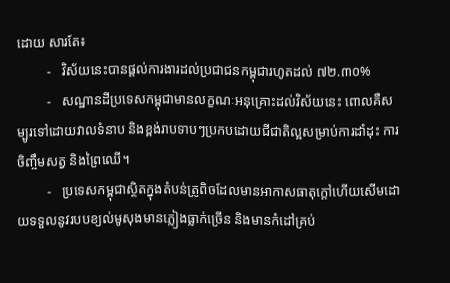ដោយ សារតែ៖
         -   វិស័យនេះបានផ្តល់ការងារដល់ប្រជាជនកម្ពុជារហូតដល់ ៧២.៣០%
         -   សណ្ឋានដីប្រទេសកម្ពុជាមានលក្ខណៈអនុគ្រោះដល់វិស័យនេះ ពោលគឺសម្បូរទៅដោយវាលទំនាប និងខ្ពង់រាបទាបៗប្រកបដោយជីជាតិល្អសម្រាប់ការដាំដុះ ការចិញ្ចឹមសត្វ និងព្រៃឈើ។
         -   ប្រទេសកម្ពុជាស្ថិតក្នុងតំបន់ត្រូពិចដែលមានអាកាសធាតុក្តៅហើយសើមដោយទទួលនូវរបបខ្យល់មូសុងមានភ្លៀងធ្លាក់ច្រើន និងមានកំដៅគ្រប់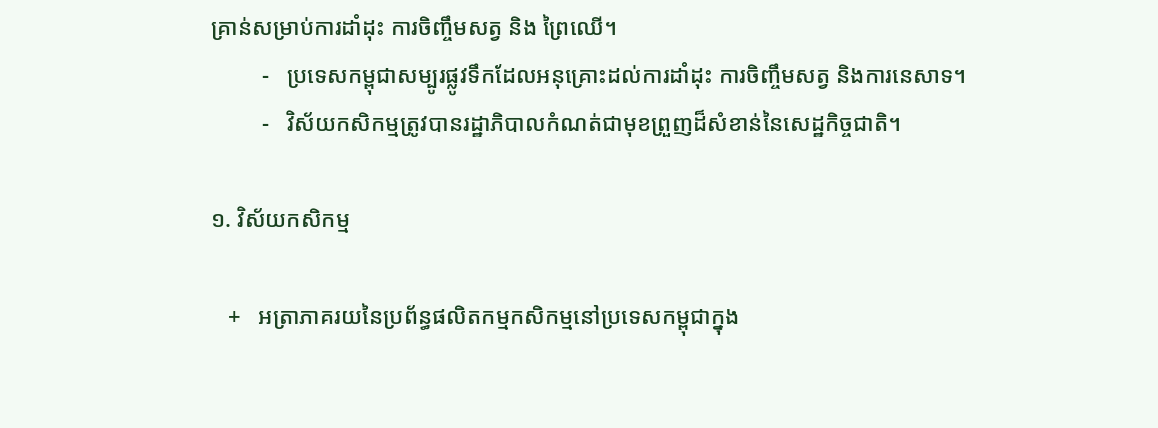គ្រាន់សម្រាប់ការដាំដុះ ការចិញ្ចឹមសត្វ និង ព្រៃឈើ។
         -   ប្រទេសកម្ពុជាសម្បូរផ្លូវទឹកដែលអនុគ្រោះដល់ការដាំដុះ ការចិញ្ចឹមសត្វ និងការនេសាទ។
         -   វិស័យកសិកម្មត្រូវបានរដ្ឋាភិបាលកំណត់ជាមុខព្រួញដ៏សំខាន់នៃសេដ្ឋកិច្ចជាតិ។

១. វិស័យកសិកម្ម

   +   អត្រាភាគរយនៃប្រព័ន្ធផលិតកម្មកសិកម្មនៅប្រទេសកម្ពុជាក្នុង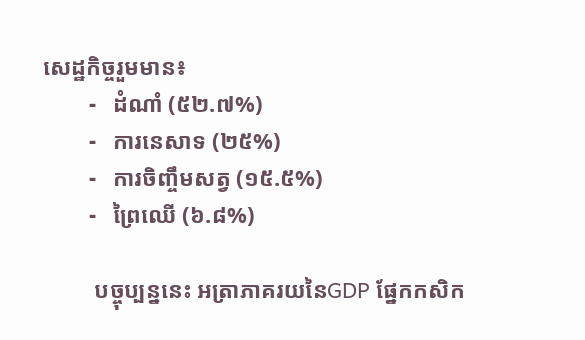សេដ្ឋកិច្ចរួមមាន៖
        -   ដំណាំ (៥២.៧%)
        -   ការនេសាទ (២៥%)
        -   ការចិញ្ចឹមសត្វ (១៥.៥%)
        -   ព្រៃឈើ (៦.៨%)

         បច្ចុប្បន្ននេះ អត្រាភាគរយនៃGDP ផ្នែកកសិក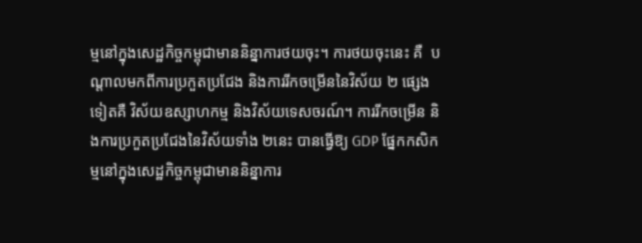ម្មនៅក្នុងសេដ្ឋកិច្ចកម្ពុជាមាននិន្នាការថយចុះ។ ការថយចុះនេះ គឺ  បណ្តាលមកពីការប្រកួតប្រជែង និងការរីកចម្រើននៃវិស័យ ២ ផ្សេងទៀតគឺ វិស័យឧស្សាហកម្ម និងវិស័យទេសចរណ៍។ ការរីកចម្រើន និងការប្រកួតប្រជែងនៃវិស័យទាំង ២នេះ បានធ្វើឱ្យ GDP ផ្នែកកសិកម្មនៅក្នុងសេដ្ឋកិច្ចកម្ពុជាមាននិន្នាការ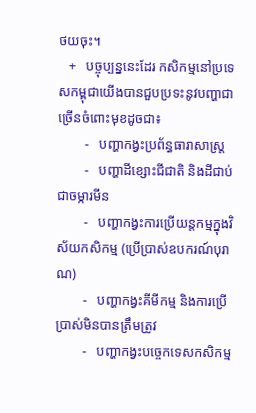ថយចុះ។
   +   បច្ចុប្បន្ននេះដែរ កសិកម្មនៅប្រទេសកម្ពុជាយើងបានជួបប្រទះនូវបញ្ហាជាច្រើនចំពោះមុខដូចជា៖
        -   បញ្ហាកង្វះប្រព័ន្ធធារាសាស្រ្ត
        -   បញ្ហាដីខ្សោះជីជាតិ និងដីជាប់ជាចម្ការមីន
        -   បញ្ហាកង្វះការប្រើយន្តកម្មក្នុងវិស័យកសិកម្ម (ប្រើប្រាស់ឧបករណ៍បុរាណ)
        -   បញ្ហាកង្វះគីមីកម្ម និងការប្រើប្រាស់មិនបានត្រឹមត្រូវ
        -   បញ្ហាកង្វះបច្ចេកទេសកសិកម្ម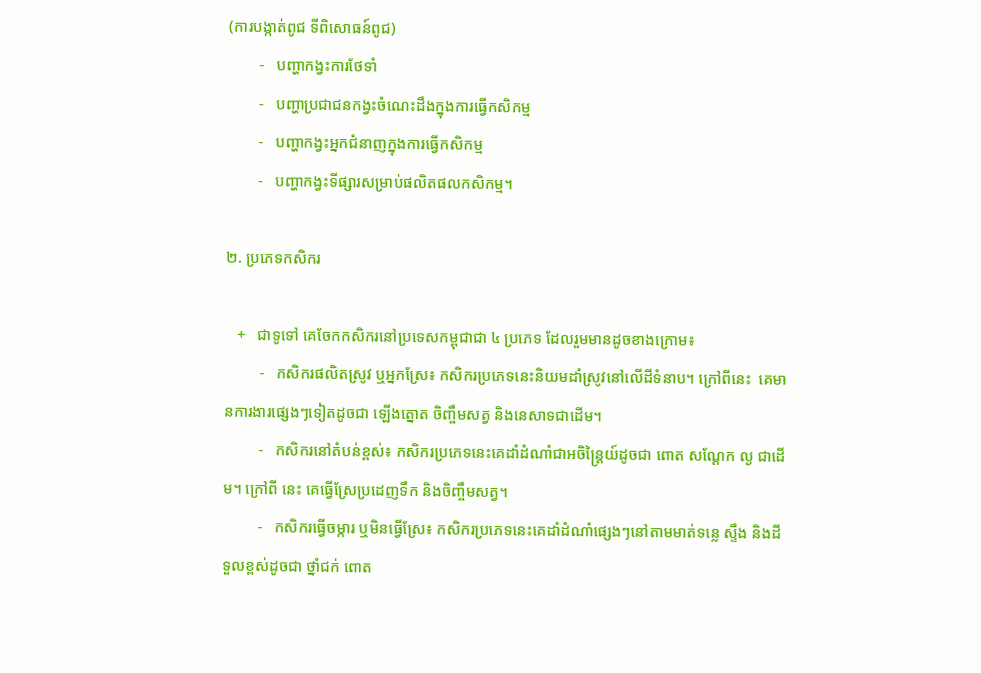(ការបង្កាត់ពូជ ទីពិសោធន៍ពូជ)
        -   បញ្ហាកង្វះការថែទាំ
        -   បញ្ហាប្រជាជនកង្វះចំណេះដឹងក្នុងការធ្វើកសិកម្ម
        -   បញ្ហាកង្វះអ្នកជំនាញក្នុងការធ្វើកសិកម្ម
        -   បញ្ហាកង្វះទីផ្សារសម្រាប់ផលិតផលកសិកម្ម។

២. ប្រភេទកសិករ

   +   ជាទូទៅ គេចែកកសិករនៅប្រទេសកម្ពុជាជា ៤ ប្រភេទ ដែលរួមមានដូចខាងក្រោម៖
         -   កសិករផលិតស្រូវ ឬអ្នកស្រែ៖ កសិករប្រភេទនេះនិយមដាំស្រូវនៅលើដីទំនាប។ ក្រៅពីនេះ  គេមានការងារផ្សេងៗទៀតដូចជា ឡើងត្នោត ចិញ្ចឹមសត្វ និងនេសាទជាដើម។
         -   កសិករនៅតំបន់ខ្ពស់៖ កសិករប្រភេទនេះគេដាំដំណាំជាអចិន្ត្រៃយ៍ដូចជា ពោត សណ្តែក ល្ង ជាដើម។ ក្រៅពី នេះ គេធ្វើស្រែប្រដេញទឹក និងចិញ្ចឹមសត្វ។
         -   កសិករធ្វើចម្ការ ឬមិនធ្វើស្រែ៖ កសិករប្រភេទនេះគេដាំដំណាំផ្សេងៗនៅតាមមាត់ទន្លេ ស្ទឹង និងដីទួលខ្ពស់ដូចជា ថ្នាំជក់ ពោត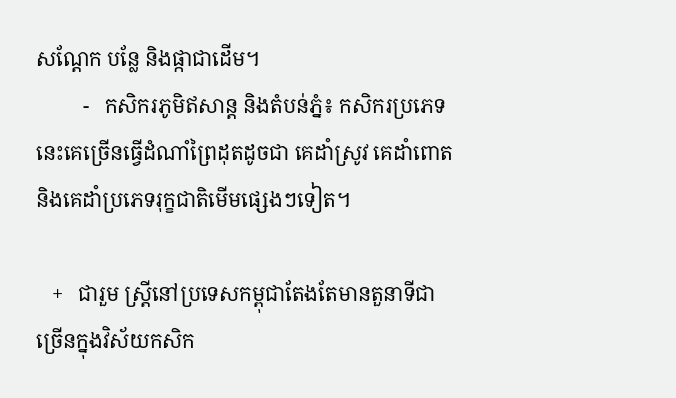សណ្តែក បន្លែ និងផ្កាជាដើម។
         -   កសិករភូមិឥសាន្ត និងតំបន់ភ្នំ៖ កសិករប្រភេទនេះគេច្រើនធ្វើដំណាំព្រៃដុតដូចជា គេដាំស្រូវ គេដាំពោត និងគេដាំប្រភេទរុក្ខជាតិមើមផ្សេងៗទៀត។

   +   ជារួម ស្ត្រីនៅប្រទេសកម្ពុជាតែងតែមានតួនាទីជាច្រើនក្នុងវិស័យកសិក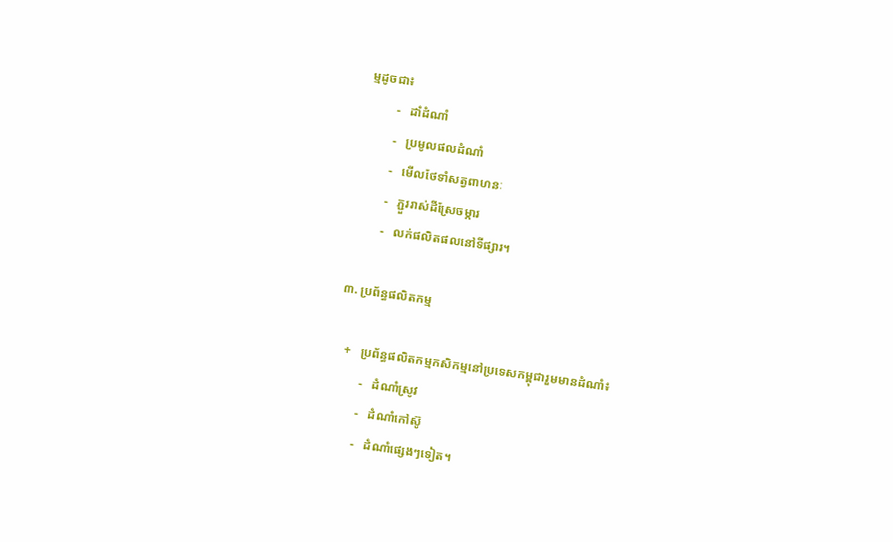ម្មដូចជា៖
         -   ដាំដំណាំ
         -   ប្រមូលផលដំណាំ
         -   មើលថែទាំសត្វពាហនៈ
         -   ភ្ជួររាស់ដីស្រែចម្ការ
         -   លក់ផលិតផលនៅទីផ្សារ។

៣. ប្រព័ន្ធផលិតកម្ម

   +   ប្រព័ន្ធផលិតកម្មកសិកម្មនៅប្រទេសកម្ពុជារួមមានដំណាំ៖
         -   ដំណាំស្រូវ
         -   ដំណាំកៅស៊ូ
         -   ដំណាំផ្សេងៗទៀត។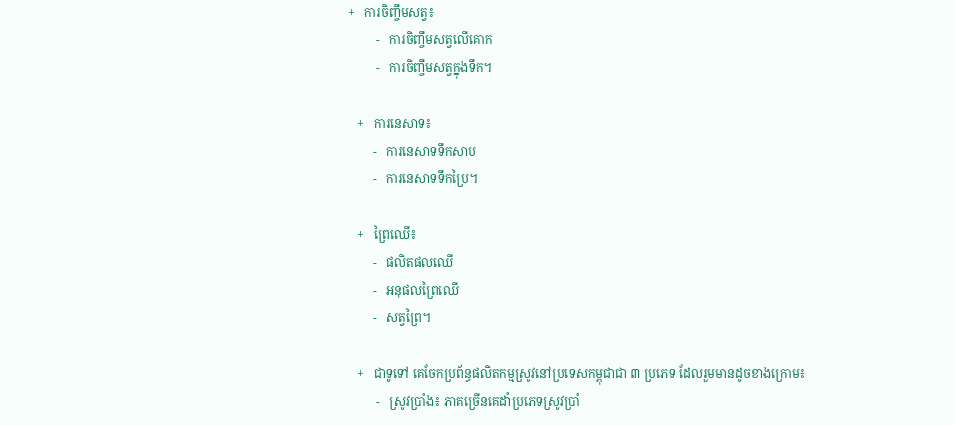+   ការចិញ្ចឹមសត្វ៖
         -   ការចិញ្ចឹមសត្វលើគោក
         -   ការចិញ្ចឹមសត្វក្នុងទឹក។

   +   ការនេសាទ៖
        -   ការនេសាទទឹកសាប
        -   ការនេសាទទឹកប្រៃ។

   +   ព្រៃឈើ៖
        -   ផលិតផលឈើ
        -   អនុផលព្រៃឈើ
        -   សត្វព្រៃ។

   +   ជាទូទៅ គេចែកប្រព័ន្ធផលិតកម្មស្រូវនៅប្រទេសកម្ពុជាជា ៣ ប្រភេទ ដែលរួមមានដូចខាងក្រោម៖
         -   ស្រូវប្រាំង៖ ភាគច្រើនគេដាំប្រភេទស្រូវប្រាំ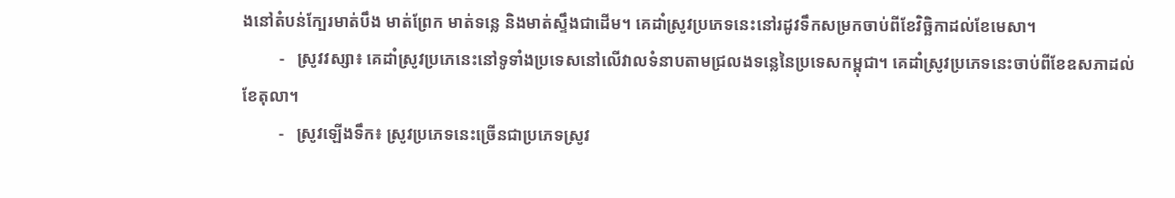ងនៅតំបន់ក្បែរមាត់បឹង មាត់ព្រែក មាត់ទន្លេ និងមាត់ស្ទឹងជាដើម។ គេដាំស្រូវប្រភេទនេះនៅរដូវទឹកសម្រកចាប់ពីខែវិច្ឆិកាដល់ខែមេសា។
         -   ស្រូវវស្សា៖ គេដាំស្រូវប្រភេនេះនៅទូទាំងប្រទេសនៅលើវាលទំនាបតាមជ្រលងទន្លេនៃប្រទេសកម្ពុជា។ គេដាំស្រូវប្រភេទនេះចាប់ពីខែឧសភាដល់ខែតុលា។
         -   ស្រូវឡើងទឹក៖ ស្រូវប្រភេទនេះច្រើនជាប្រភេទស្រូវ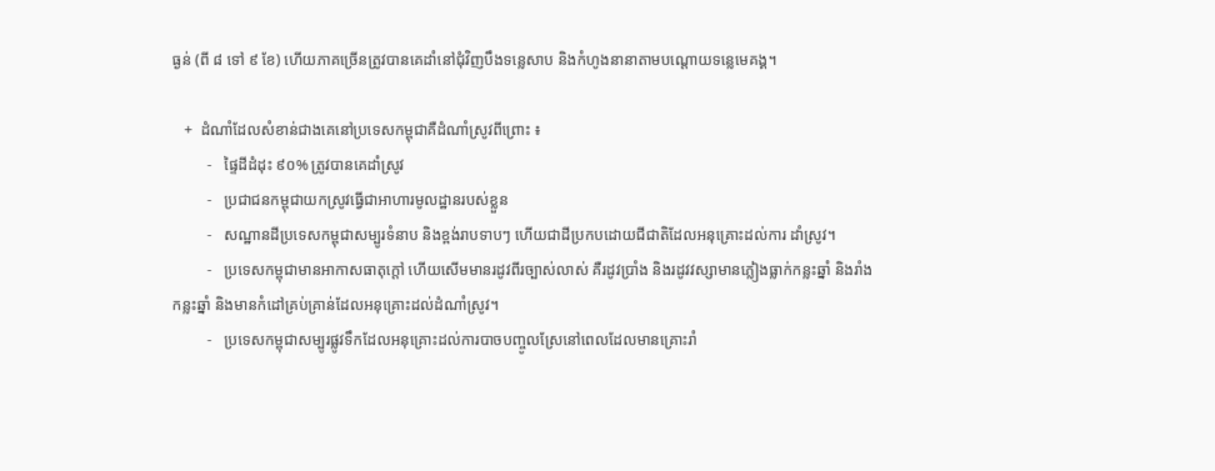ធ្ងន់ (ពី ៨ ទៅ ៩ ខែ) ហើយភាគច្រើនត្រូវបានគេដាំនៅជុំវិញបឹងទន្លេសាប និងកំហូងនានាតាមបណ្តោយទន្លេមេគង្គ។

   +  ដំណាំដែលសំខាន់ជាងគេនៅប្រទេសកម្ពុជាគឺដំណាំស្រូវពីព្រោះ ៖
         -   ផ្ទៃដីដំដុះ ៩០% ត្រូវបានគេដាំស្រូវ
         -   ប្រជាជនកម្ពុជាយកស្រូវធ្វើជាអាហារមូលដ្ឋានរបស់ខ្លួន
         -   សណ្ឋានដីប្រទេសកម្ពុជាសម្បូរទំនាប និងខ្ពង់រាបទាបៗ ហើយជាដីប្រកបដោយជីជាតិដែលអនុគ្រោះដល់ការ ដាំស្រូវ។
         -   ប្រទេសកម្ពុជាមានអាកាសធាតុក្តៅ ហើយសើមមានរដូវពីរច្បាស់លាស់ គឺរដូវប្រាំង និងរដូវវស្សាមានភ្លៀងធ្លាក់កន្លះឆ្នាំ និងរាំងកន្លះឆ្នាំ និងមានកំដៅគ្រប់គ្រាន់ដែលអនុគ្រោះដល់ដំណាំស្រូវ។
         -   ប្រទេសកម្ពុជាសម្បូរផ្លូវទឹកដែលអនុគ្រោះដល់ការបាចបញ្ចូលស្រែនៅពេលដែលមានគ្រោះរាំ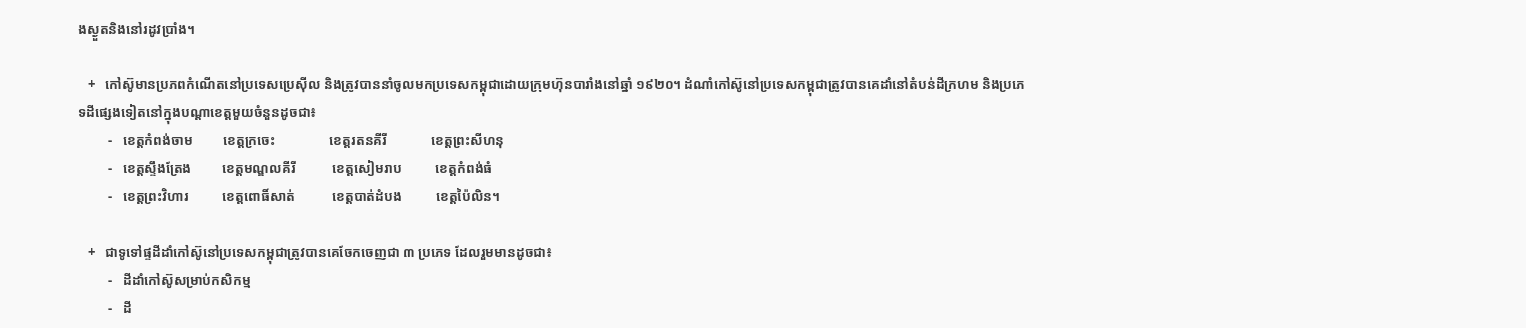ងស្ងួតនិងនៅរដូវប្រាំង។

   +   កៅស៊ូមានប្រភពកំណើតនៅប្រទេសប្រេស៊ីល និងត្រូវបាននាំចូលមកប្រទេសកម្ពុជាដោយក្រុមហ៊ុនបារាំងនៅឆ្នាំ ១៩២០។ ដំណាំកៅស៊ូនៅប្រទេសកម្ពុជាត្រូវបានគេដាំនៅតំបន់ដីក្រហម និងប្រភេទដីផ្សេងទៀតនៅក្នុងបណ្តាខេត្តមួយចំនួនដូចជា៖
         -   ខេត្តកំពង់ចាម         ខេត្តក្រចេះ                ខេត្តរតនគីរី             ខេត្តព្រះសីហនុ
         -   ខេត្តស្ទឹងត្រែង         ខេត្តមណ្ឌលគីរី           ខេត្តសៀមរាប          ខេត្តកំពង់ធំ
         -   ខេត្តព្រះវិហារ          ខេត្តពោធិ៍សាត់           ខេត្តបាត់ដំបង          ខេត្តប៉ៃលិន។

   +   ជាទូទៅផ្ទដីដាំកៅស៊ូនៅប្រទេសកម្ពុជាត្រូវបានគេចែកចេញជា ៣ ប្រភេទ ដែលរួមមានដូចជា៖
         -   ដីដាំកៅស៊ូសម្រាប់កសិកម្ម
         -   ដី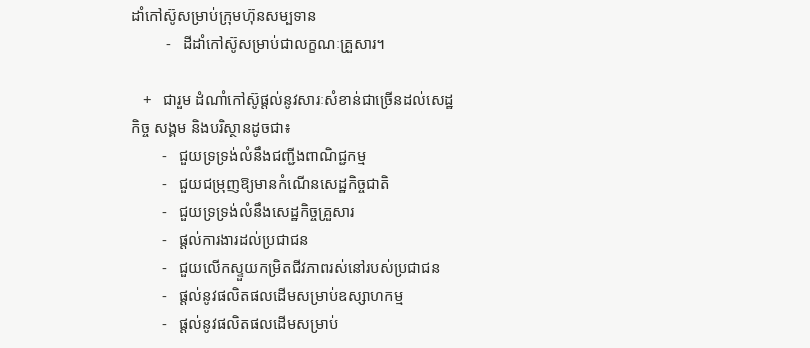ដាំកៅស៊ូសម្រាប់ក្រុមហ៊ុនសម្បទាន
         -   ដីដាំកៅស៊ូសម្រាប់ជាលក្ខណៈគ្រួសារ។

   +   ជារួម ដំណាំកៅស៊ូផ្តល់នូវសារៈសំខាន់ជាច្រើនដល់សេដ្ឋកិច្ច សង្គម និងបរិស្ថានដូចជា៖
        -   ជួយទ្រទ្រង់លំនឹងជញ្ជីងពាណិជ្ជកម្ម
        -   ជួយជម្រុញឱ្យមានកំណើនសេដ្ឋកិច្ចជាតិ
        -   ជួយទ្រទ្រង់លំនឹងសេដ្ឋកិច្ចគ្រួសារ
        -   ផ្តល់ការងារដល់ប្រជាជន
        -   ជួយលើកស្ទួយកម្រិតជីវភាពរស់នៅរបស់ប្រជាជន
        -   ផ្តល់នូវផលិតផលដើមសម្រាប់ឧស្សាហកម្ម
        -   ផ្តល់នូវផលិតផលដើមសម្រាប់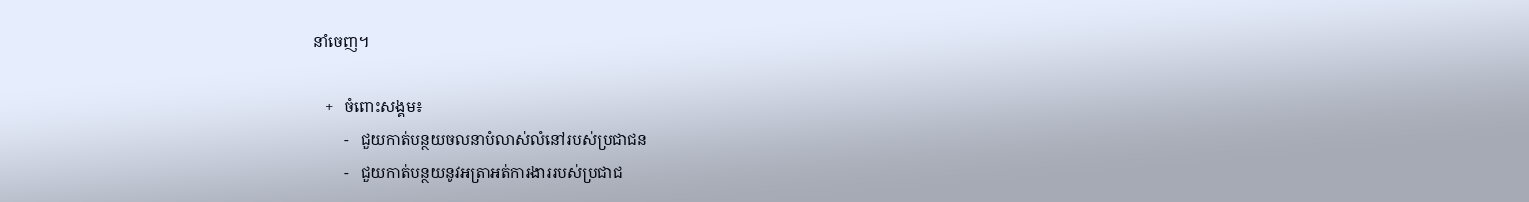នាំចេញ។

   +   ចំពោះសង្គម៖
        -   ជួយកាត់បន្ថយចលនាបំលាស់លំនៅរបស់ប្រជាជន
        -   ជួយកាត់បន្ថយនូវអត្រាអត់ការងាររបស់ប្រជាជ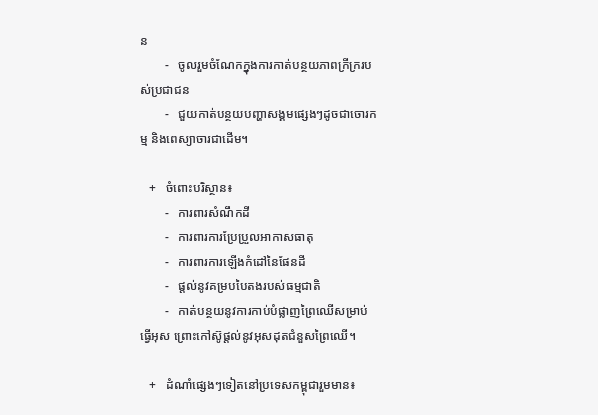ន
        -   ចូលរួមចំណែកក្នុងការកាត់បន្ថយភាពក្រីក្ររបស់ប្រជាជន
        -   ជួយកាត់បន្ថយបញ្ហាសង្គមផ្សេងៗដូចជាចោរកម្ម និងពេស្យាចារជាដើម។

   +   ចំពោះបរិស្ថាន៖
        -   ការពារសំណឹកដី
        -   ការពារការប្រែប្រួលអាកាសធាតុ
        -   ការពារការឡើងកំដៅនៃផែនដី
        -   ផ្តល់នូវគម្របបៃតងរបស់ធម្មជាតិ
        -   កាត់បន្ថយនូវការកាប់បំផ្លាញព្រៃឈើសម្រាប់ធ្វើអុស ព្រោះកៅស៊ូផ្តល់នូវអុសដុតជំនួសព្រៃឈើ។

   +   ដំណាំផ្សេងៗទៀតនៅប្រទេសកម្ពុជារួមមាន៖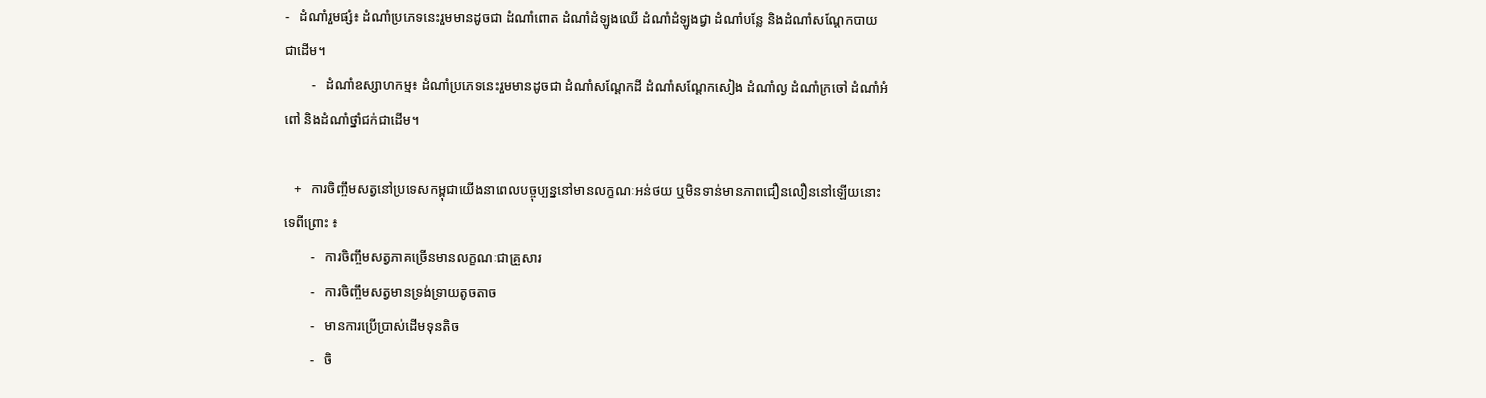-   ដំណាំរួមផ្សំ៖ ដំណាំប្រភេទនេះរួមមានដូចជា ដំណាំពោត ដំណាំដំឡូងឈើ ដំណាំដំឡូងជ្វា ដំណាំបន្លែ និងដំណាំសណ្តែកបាយជាដើម។
        -   ដំណាំឧស្សាហកម្ម៖ ដំណាំប្រភេទនេះរួមមានដូចជា ដំណាំសណ្តែកដី ដំណាំសណ្តែកសៀង ដំណាំល្ង ដំណាំក្រចៅ ដំណាំអំពៅ និងដំណាំថ្នាំជក់ជាដើម។

   +   ការចិញ្ចឹមសត្វនៅប្រទេសកម្ពុជាយើងនាពេលបច្ចុប្បន្ននៅមានលក្ខណៈអន់ថយ ឬមិនទាន់មានភាពជឿនលឿននៅឡើយនោះទេពីព្រោះ ៖
        -   ការចិញ្ចឹមសត្វភាគច្រើនមានលក្ខណៈជាគ្រួសារ
        -   ការចិញ្ចឹមសត្វមានទ្រង់ទ្រាយតូចតាច
        -   មានការប្រើប្រាស់ដើមទុនតិច
        -   ចិ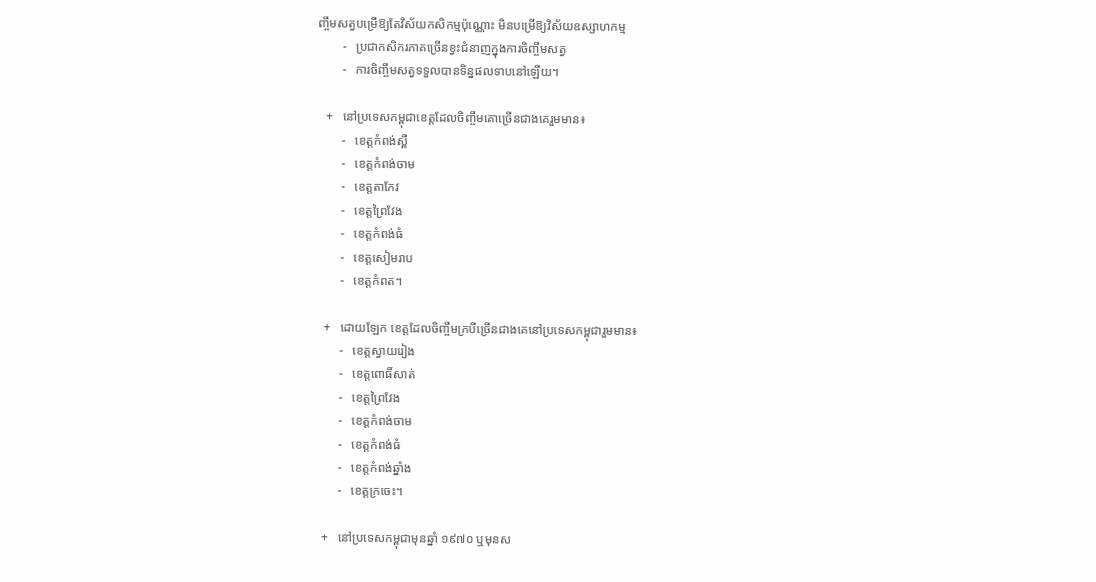ញ្ចឹមសត្វបម្រើឱ្យតែវិស័យកសិកម្មប៉ុណ្ណោះ មិនបម្រើឱ្យវិស័យឧស្សាហកម្ម
        -   ប្រជាកសិករភាគច្រើនខ្វះជំនាញក្នុងការចិញ្ចឹមសត្វ
        -   ការចិញ្ចឹមសត្វទទួលបានទិន្នផលទាបនៅឡើយ។

   +   នៅប្រទេសកម្ពុជាខេត្តដែលចិញ្ចឹមគោច្រើនជាងគេរួមមាន៖
        -   ខេត្តកំពង់ស្ពឺ
        -   ខេត្តកំពង់ចាម
        -   ខេត្តតាកែវ
        -   ខេត្តព្រៃវែង
        -   ខេត្តកំពង់ធំ
        -   ខេត្តសៀមរាប
        -   ខេត្តកំពត។

   +   ដោយឡែក ខេត្តដែលចិញ្ចឹមក្របីច្រើនជាងគេនៅប្រទេសកម្ពុជារួមមាន៖
        -   ខេត្តស្វាយរៀង
        -   ខេត្តពោធិ៍សាត់
        -   ខេត្តព្រៃវែង
        -   ខេត្តកំពង់ចាម
        -   ខេត្តកំពង់ធំ
        -   ខេត្តកំពង់ឆ្នាំង
        -   ខេត្តក្រចេះ។

   +   នៅប្រទេសកម្ពុជាមុនឆ្នាំ ១៩៧០ ឬមុនស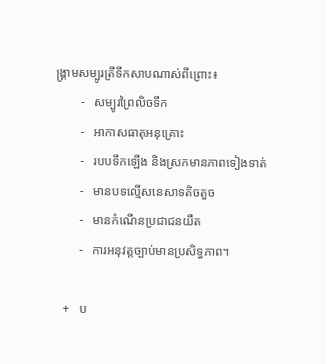ង្គ្រាមសម្បូរត្រីទឹកសាបណាស់ពីព្រោះ៖
        -   សម្បូរព្រៃលិចទឹក
        -   អាកាសធាតុអនុគ្រោះ
        -   របបទឹកឡើង និងស្រកមានភាពទៀងទាត់
        -   មានបទល្មើសនេសាទតិចតួច
        -   មានកំណើនប្រជាជនយឺត
        -   ការអនុវត្តច្បាប់មានប្រសិទ្ធភាព។

   +   ប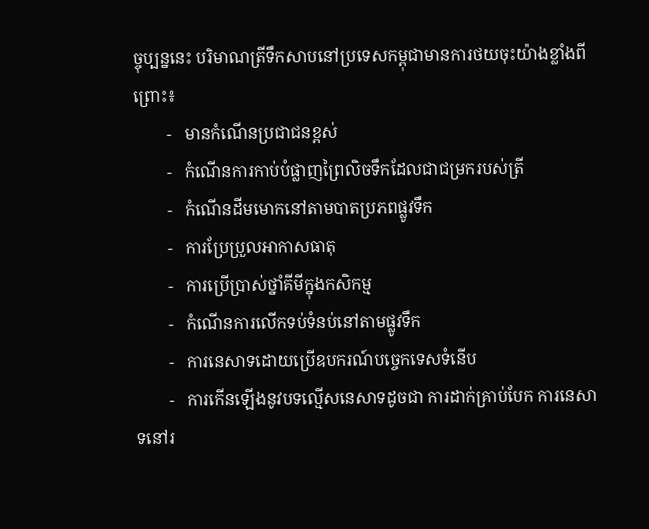ច្ចុប្បន្ននេះ បរិមាណត្រីទឹកសាបនៅប្រទេសកម្ពុជាមានការថយចុះយ៉ាងខ្លាំងពីព្រោះ៖
        -   មានកំណើនប្រជាជនខ្ពស់
        -   កំណើនការកាប់បំផ្លាញព្រៃលិចទឹកដែលជាជម្រករបស់ត្រី
        -   កំណើនដីមមោកនៅតាមបាតប្រភពផ្លូវទឹក
        -   ការប្រែប្រួលអាកាសធាតុ
        -   ការប្រើប្រាស់ថ្នាំគីមីក្នុងកសិកម្ម
        -   កំណើនការលើកទប់ទំនប់នៅតាមផ្លូវទឹក
        -   ការនេសាទដោយប្រើឧបករណ៍បច្ចេកទេសទំនើប
        -   ការកើនឡើងនូវបទល្មើសនេសាទដូចជា ការដាក់គ្រាប់បែក ការនេសាទនៅរ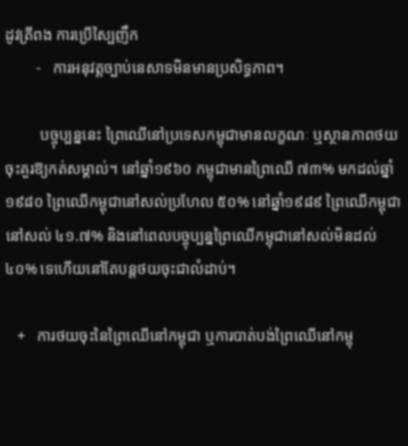ដូវត្រីពង ការប្រើស្បៃញឹក
        -   ការអនុវត្តច្បាប់នេសាទមិនមានប្រសិទ្ធភាព។

         បច្ចុប្បន្ននេះ ព្រៃឈើនៅប្រទេសកម្ពុជាមានលក្ខណៈ ឬស្ថានភាពថយចុះគួរឱ្យកត់សម្គាល់។ នៅឆ្នាំ១៩៦០ កម្ពុជាមានព្រៃឈើ ៧៣% មកដល់ឆ្នាំ១៩៨០ ព្រៃឈើកម្ពុជានៅសល់ប្រហែល ៥០% នៅឆ្នាំ១៩៨៩ ព្រៃឈើកម្ពុជានៅសល់ ៤១.៧% និងនៅពេលបច្ចុប្បន្នព្រៃឈើកម្ពុជានៅសល់មិនដល់ ៤០% ទេហើយនៅតែបន្តថយចុះជាលំដាប់។

   +   ការថយចុះនៃព្រៃឈើនៅកម្ពុជា ឬការបាត់បង់ព្រៃឈើនៅកម្ពុ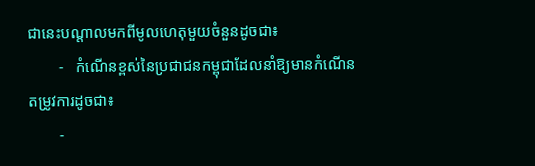ជានេះបណ្តាលមកពីមូលហេតុមួយចំនួនដូចជា៖
        -   កំណើនខ្ពស់នៃប្រជាជនកម្ពុជាដែលនាំឱ្យមានកំណើនតម្រូវការដូចជា៖
        -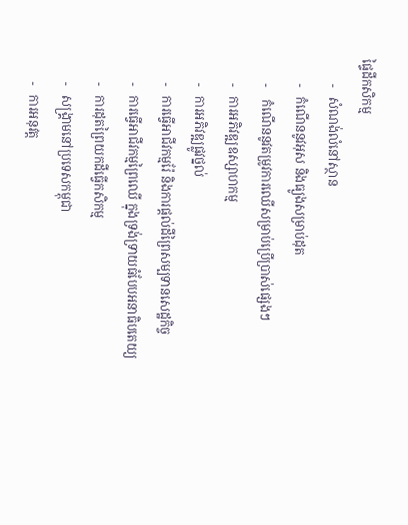ផ្ទៃដីកសិកម្ម
        -   សំណង់លំនៅស្ថាន
        -   កំណើននូវអុស និងធ្យូងសម្រាប់ដុត
        -    កំណើននូវតម្រូវការឈើសម្រាប់ប្រើប្រាស់ផ្សេងៗ
        -   ការអភិវឌ្ឍឧស្សាហកម្ម
        -   ការអភិវឌ្ឍផ្លូវថ្នល់
        -   ការធ្វើអាជីវកម្មរ៉ែ និងការផ្តល់ដីព្រៃសម្បទានសេដ្ឋកិច្ច
        -   ការធ្វើអាជីវកម្មព្រៃឈើ ក្នុងទ្រង់ទ្រាយធំបែបអនាធិបតេយ្យ
        -   ការដុតព្រៃយកដីធ្វើកសិកម្ម
        -   សង្រ្គាមនៅប្រទេសកម្ពុជា
        -   ការអនុវត្ត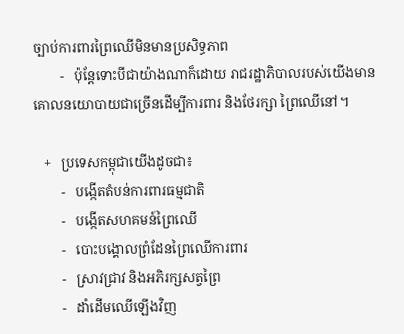ច្បាប់ការពារព្រៃឈើមិនមានប្រសិទ្ធភាព
        -   ប៉ុន្តែទោះបីជាយ៉ាងណាក៏ដោយ រាជរដ្ឋាភិបាលរបស់យើងមានគោលនយោបាយជាច្រើនដើម្បីការពារ និងថែរក្សា ព្រៃឈើនៅ។

   +   ប្រទេសកម្ពុជាយើងដូចជា៖
        -   បង្កើតតំបន់ការពារធម្មជាតិ
        -   បង្កើតសហគមន៍ព្រៃឈើ
        -   បោះបង្គោលព្រំដែនព្រៃឈើការពារ
        -   ស្រាវជ្រាវ និងអភិរក្សសត្វព្រៃ
        -   ដាំដើមឈើឡើងវិញ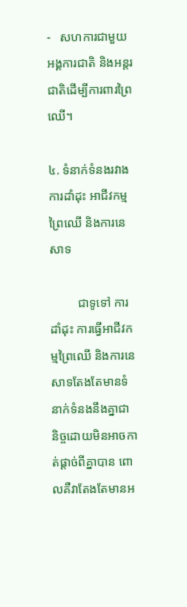-   សហការជាមួយអង្គការជាតិ និងអន្តរជាតិដើម្បីការពារព្រៃឈើ។

៤. ទំនាក់ទំនងរវាងការដាំដុះ អាជីវកម្មព្រៃឈើ និងការនេសាទ

         ជាទូទៅ ការដាំដុះ ការធ្វើអាជីវកម្មព្រៃឈើ និងការនេសាទតែងតែមានទំនាក់ទំនងនឹងគ្នាជានិច្ចដោយមិនអាចកាត់ផ្តាច់ពីគ្នាបាន ពោលគឺវាតែងតែមានអ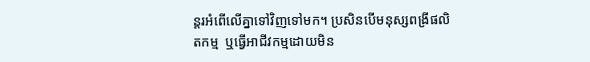ន្តរអំពើលើគ្នាទៅវិញទៅមក។ ប្រសិនបើមនុស្សពង្រីផលិតកម្ម  ឬធ្វើអាជីវកម្មដោយមិន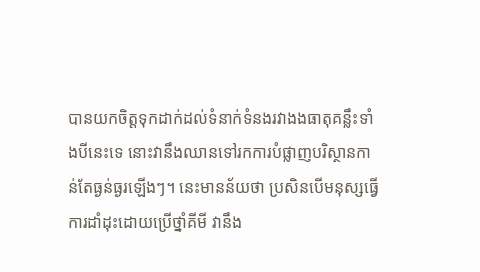បានយកចិត្តទុកដាក់ដល់ទំនាក់ទំនងរវាងងធាតុគន្លឹះទាំងបីនេះទេ នោះវានឹងឈានទៅរកការបំផ្លាញបរិស្ថានកាន់តែធ្ងន់ធ្ងរឡើងៗ។ នេះមានន័យថា ប្រសិនបើមនុស្សធ្វើការដាំដុះដោយប្រើថ្នាំគីមី វានឹង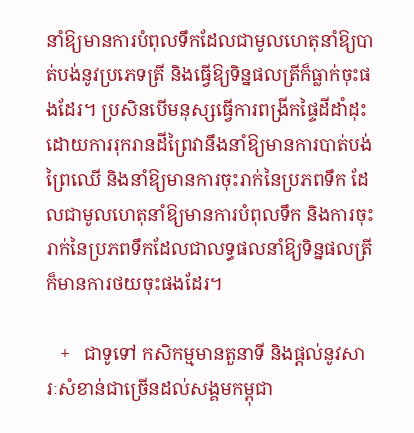នាំឱ្យមានការបំពុលទឹកដែលជាមូលហេតុនាំឱ្យបាត់បង់នូវប្រភេទត្រី និងធ្វើឱ្យទិន្នផលត្រីក៏ធ្លាក់ចុះផងដែរ។ ប្រសិនបើមនុស្សធ្វើការពង្រីកផ្ទៃដីដាំដុះដោយការរុករានដីព្រៃវានឹងនាំឱ្យមានការបាត់បង់ព្រៃឈើ និងនាំឱ្យមានការចុះរាក់នៃប្រភពទឹក ដែលជាមូលហេតុនាំឱ្យមានការបំពុលទឹក និងការចុះរាក់នៃប្រភពទឹកដែលជាលទ្ធផលនាំឱ្យទិន្នផលត្រីក៏មានការថយចុះផងដែរ។

   +   ជាទូទៅ កសិកម្មមានតួនាទី និងផ្តល់នូវសារៈសំខាន់ជាច្រើនដល់សង្គមកម្ពុជា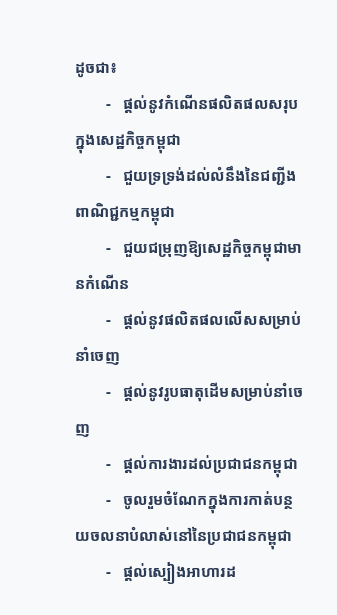ដូចជា៖
        -   ផ្តល់នូវកំណើនផលិតផលសរុបក្នុងសេដ្ឋកិច្ចកម្ពុជា
        -   ជួយទ្រទ្រង់ដល់លំនឹងនៃជញ្ជីងពាណិជ្ជកម្មកម្ពុជា
        -   ជួយជម្រុញឱ្យសេដ្ឋកិច្ចកម្ពុជាមានកំណើន
        -   ផ្តល់នូវផលិតផលលើសសម្រាប់នាំចេញ
        -   ផ្តល់នូវរូបធាតុដើមសម្រាប់នាំចេញ
        -   ផ្តល់ការងារដល់ប្រជាជនកម្ពុជា
        -   ចូលរួមចំណែកក្នុងការកាត់បន្ថយចលនាបំលាស់នៅនៃប្រជាជនកម្ពុជា
        -   ផ្តល់ស្បៀងអាហារដ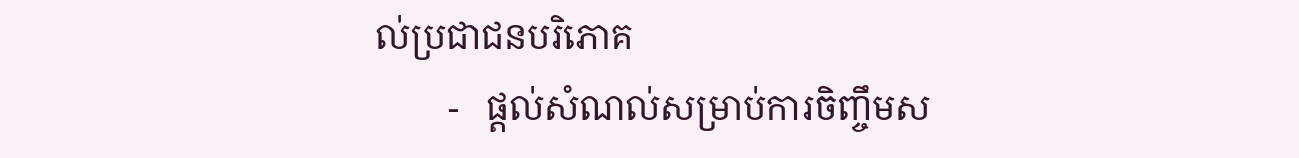ល់ប្រជាជនបរិភោគ
        -   ផ្តល់សំណល់សម្រាប់ការចិញ្ចឹមស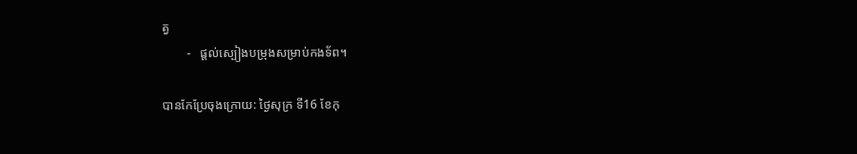ត្វ
        -   ផ្តល់ស្បៀងបម្រុងសម្រាប់កងទ័ព។

បានកែប្រែចុងក្រោយ: ថ្ងៃសុក្រ ទី16 ខែកុ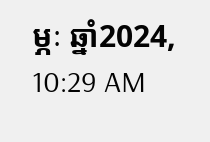ម្ភៈ ឆ្នាំ2024, 10:29 AM